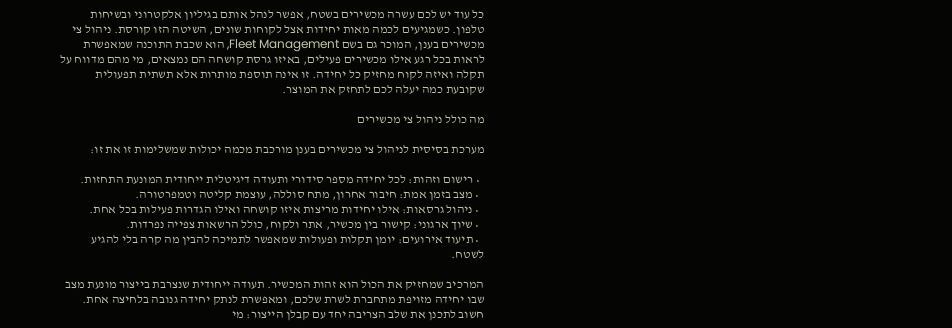כל עוד יש לכם עשרה מכשירים בשטח, אפשר לנהל אותם בגיליון אלקטרוני ובשיחות טלפון. כשמגיעים לכמה מאות יחידות אצל לקוחות שונים, השיטה הזו קורסת. ניהול צי מכשירים בענן, המוכר גם בשם Fleet Management, הוא שכבת התוכנה שמאפשרת לראות בכל רגע אילו מכשירים פעילים, באיזו גרסת קושחה הם נמצאים, מי מהם מדווח על תקלה ואיזה לקוח מחזיק כל יחידה. זו אינה תוספת מותרות אלא תשתית תפעולית שקובעת כמה יעלה לכם לתחזק את המוצר.

מה כולל ניהול צי מכשירים

מערכת בסיסית לניהול צי מכשירים בענן מורכבת מכמה יכולות שמשלימות זו את זו:

  • רישום וזהות: לכל יחידה מספר סידורי ותעודה דיגיטלית ייחודית המונעת התחזות.
  • מצב בזמן אמת: חיבור אחרון, מתח סוללה, עוצמת קליטה וטמפרטורה.
  • ניהול גרסאות: אילו יחידות מריצות איזו קושחה ואילו הגדרות פעילות בכל אחת.
  • שיוך ארגוני: קישור בין מכשיר, אתר ולקוח, כולל הרשאות צפייה נפרדות.
  • תיעוד אירועים: יומן תקלות ופעולות שמאפשר לתמיכה להבין מה קרה בלי להגיע לשטח.

המרכיב שמחזיק את הכול הוא זהות המכשיר. תעודה ייחודית שנצרבת בייצור מונעת מצב שבו יחידה מזויפת מתחברת לשרת שלכם, ומאפשרת לנתק יחידה גנובה בלחיצה אחת. חשוב לתכנן את שלב הצריבה יחד עם קבלן הייצור: מי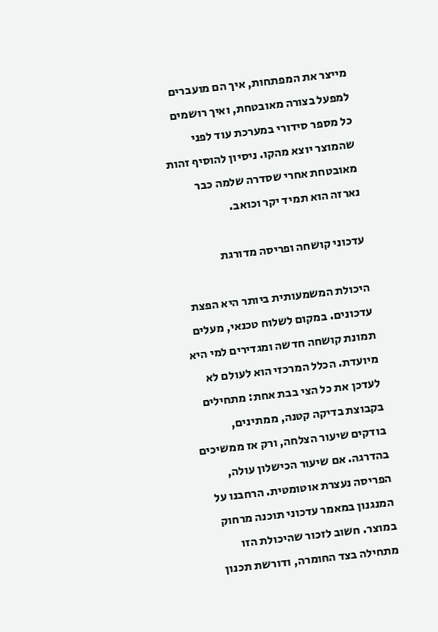מייצר את המפתחות, איך הם מועברים למפעל בצורה מאובטחת, ואיך רושמים כל מספר סידורי במערכת עוד לפני שהמוצר יוצא מהקו. ניסיון להוסיף זהות מאובטחת אחרי שסדרה שלמה כבר נארזה הוא תמיד יקר וכואב.

עדכוני קושחה ופריסה מדורגת

היכולת המשמעותית ביותר היא הפצת עדכונים. במקום לשלוח טכנאי, מעלים תמונת קושחה חדשה ומגדירים למי היא מיועדת. הכלל המרכזי הוא לעולם לא לעדכן את כל הצי בבת אחת: מתחילים בקבוצת בדיקה קטנה, ממתינים, בודקים שיעור הצלחה, ורק אז ממשיכים בהדרגה. אם שיעור הכישלון עולה, הפריסה נעצרת אוטומטית. הרחבנו על המנגנון במאמר עדכוני תוכנה מרחוק במוצר. חשוב לזכור שהיכולת הזו מתחילה בצד החומרה, ודורשת תכנון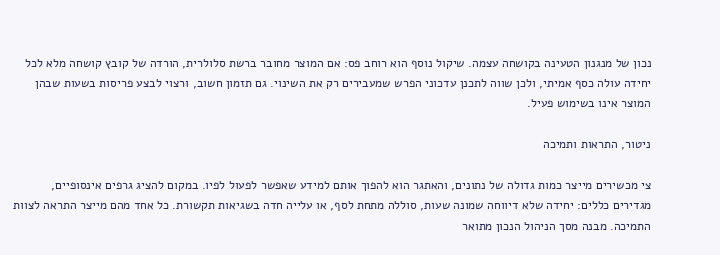נכון של מנגנון הטעינה בקושחה עצמה. שיקול נוסף הוא רוחב פס: אם המוצר מחובר ברשת סלולרית, הורדה של קובץ קושחה מלא לכל יחידה עולה כסף אמיתי, ולכן שווה לתכנן עדכוני הפרש שמעבירים רק את השינוי. גם תזמון חשוב, ורצוי לבצע פריסות בשעות שבהן המוצר אינו בשימוש פעיל.

ניטור, התראות ותמיכה

צי מכשירים מייצר כמות גדולה של נתונים, והאתגר הוא להפוך אותם למידע שאפשר לפעול לפיו. במקום להציג גרפים אינסופיים, מגדירים כללים: יחידה שלא דיווחה שמונה שעות, סוללה מתחת לסף, או עלייה חדה בשגיאות תקשורת. כל אחד מהם מייצר התראה לצוות התמיכה. מבנה מסך הניהול הנכון מתואר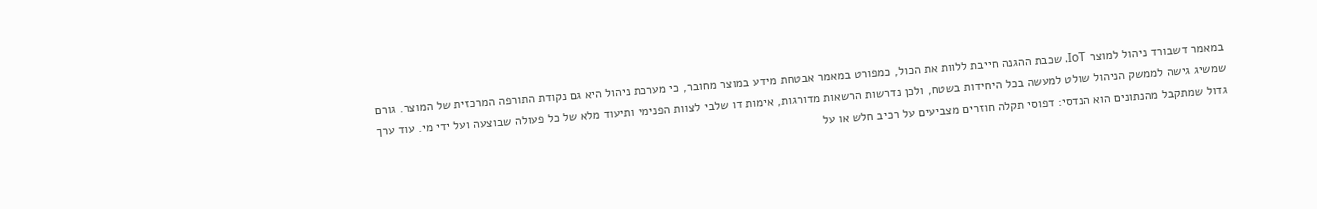במאמר דשבורד ניהול למוצר IoT. שכבת ההגנה חייבת ללוות את הכול, כמפורט במאמר אבטחת מידע במוצר מחובר, כי מערכת ניהול היא גם נקודת התורפה המרכזית של המוצר. גורם שמשיג גישה לממשק הניהול שולט למעשה בכל היחידות בשטח, ולכן נדרשות הרשאות מדורגות, אימות דו שלבי לצוות הפנימי ותיעוד מלא של כל פעולה שבוצעה ועל ידי מי. עוד ערך גדול שמתקבל מהנתונים הוא הנדסי: דפוסי תקלה חוזרים מצביעים על רכיב חלש או על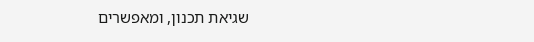שגיאת תכנון, ומאפשרים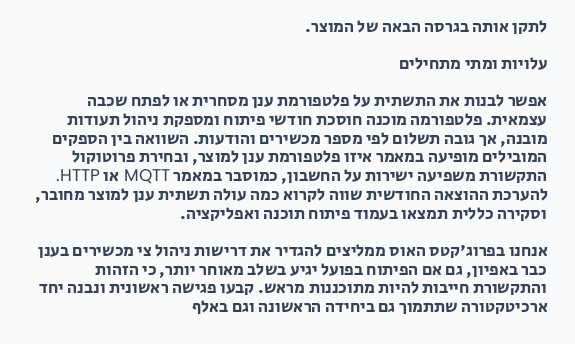לתקן אותה בגרסה הבאה של המוצר.

עלויות ומתי מתחילים

אפשר לבנות את התשתית על פלטפורמת ענן מסחרית או לפתח שכבה עצמאית. פלטפורמה מוכנה חוסכת חודשי פיתוח ומספקת ניהול תעודות מובנה, אך גובה תשלום לפי מספר מכשירים והודעות. השוואה בין הספקים המובילים מופיעה במאמר איזו פלטפורמת ענן למוצר, ובחירת פרוטוקול התקשורת משפיעה ישירות על החשבון, כמוסבר במאמר MQTT או HTTP. להערכת ההוצאה החודשית שווה לקרוא כמה עולה תשתית ענן למוצר מחובר, וסקירה כללית תמצאו בעמוד פיתוח תוכנה ואפליקציה.

אנחנו בפרוג'קטס האוס ממליצים להגדיר את דרישות ניהול צי מכשירים בענן כבר באפיון, גם אם הפיתוח בפועל יגיע בשלב מאוחר יותר, כי הזהות והתקשורת חייבות להיות מתוכננות מראש. קבעו פגישה ראשונית ונבנה יחד ארכיטקטורה שתתמוך גם ביחידה הראשונה וגם באלף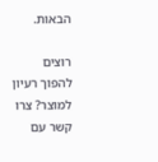הבאות.

רוצים להפוך רעיון למוצר? צרו קשר עם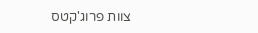צוות פרוג'קטס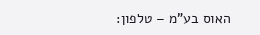האוס בע"מ – טלפון: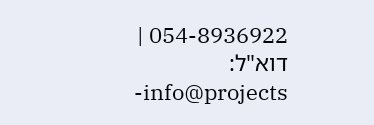054-8936922 | דוא"ל: info@projects-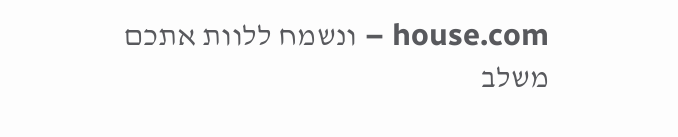house.com – ונשמח ללוות אתכם משלב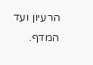הרעיון ועד המדף.